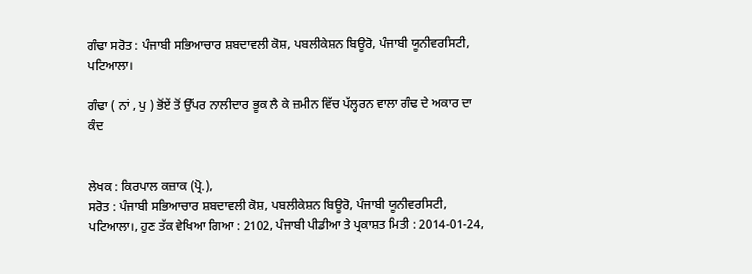ਗੰਢਾ ਸਰੋਤ : ਪੰਜਾਬੀ ਸਭਿਆਚਾਰ ਸ਼ਬਦਾਵਲੀ ਕੋਸ਼, ਪਬਲੀਕੇਸ਼ਨ ਬਿਊਰੋ, ਪੰਜਾਬੀ ਯੂਨੀਵਰਸਿਟੀ, ਪਟਿਆਲਾ।

ਗੰਢਾ ( ਨਾਂ , ਪੁ ) ਭੋਂਏਂ ਤੋਂ ਉੱਪਰ ਨਾਲੀਦਾਰ ਭੂਕ ਲੈ ਕੇ ਜ਼ਮੀਨ ਵਿੱਚ ਪੱਲ੍ਹਰਨ ਵਾਲਾ ਗੰਢ ਦੇ ਅਕਾਰ ਦਾ ਕੰਦ


ਲੇਖਕ : ਕਿਰਪਾਲ ਕਜ਼ਾਕ (ਪ੍ਰੋ.),
ਸਰੋਤ : ਪੰਜਾਬੀ ਸਭਿਆਚਾਰ ਸ਼ਬਦਾਵਲੀ ਕੋਸ਼, ਪਬਲੀਕੇਸ਼ਨ ਬਿਊਰੋ, ਪੰਜਾਬੀ ਯੂਨੀਵਰਸਿਟੀ, ਪਟਿਆਲਾ।, ਹੁਣ ਤੱਕ ਵੇਖਿਆ ਗਿਆ : 2102, ਪੰਜਾਬੀ ਪੀਡੀਆ ਤੇ ਪ੍ਰਕਾਸ਼ਤ ਮਿਤੀ : 2014-01-24,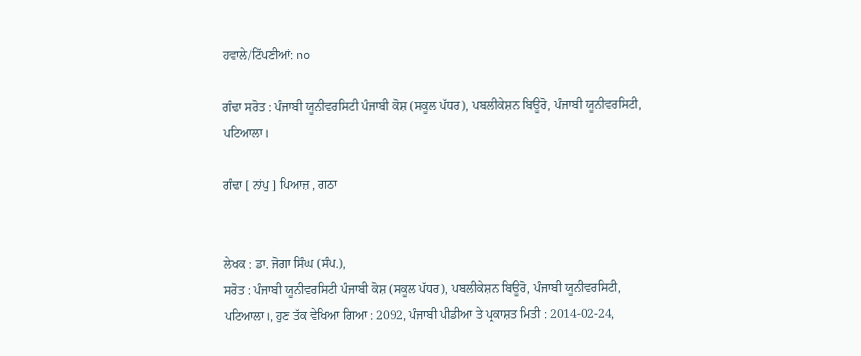ਹਵਾਲੇ/ਟਿੱਪਣੀਆਂ: no

ਗੰਢਾ ਸਰੋਤ : ਪੰਜਾਬੀ ਯੂਨੀਵਰਸਿਟੀ ਪੰਜਾਬੀ ਕੋਸ਼ (ਸਕੂਲ ਪੱਧਰ), ਪਬਲੀਕੇਸ਼ਨ ਬਿਊਰੋ, ਪੰਜਾਬੀ ਯੂਨੀਵਰਸਿਟੀ, ਪਟਿਆਲਾ।

ਗੰਢਾ [ ਨਾਂਪੁ ] ਪਿਆਜ਼ , ਗਠਾ


ਲੇਖਕ : ਡਾ. ਜੋਗਾ ਸਿੰਘ (ਸੰਪ.),
ਸਰੋਤ : ਪੰਜਾਬੀ ਯੂਨੀਵਰਸਿਟੀ ਪੰਜਾਬੀ ਕੋਸ਼ (ਸਕੂਲ ਪੱਧਰ), ਪਬਲੀਕੇਸ਼ਨ ਬਿਊਰੋ, ਪੰਜਾਬੀ ਯੂਨੀਵਰਸਿਟੀ, ਪਟਿਆਲਾ।, ਹੁਣ ਤੱਕ ਵੇਖਿਆ ਗਿਆ : 2092, ਪੰਜਾਬੀ ਪੀਡੀਆ ਤੇ ਪ੍ਰਕਾਸ਼ਤ ਮਿਤੀ : 2014-02-24,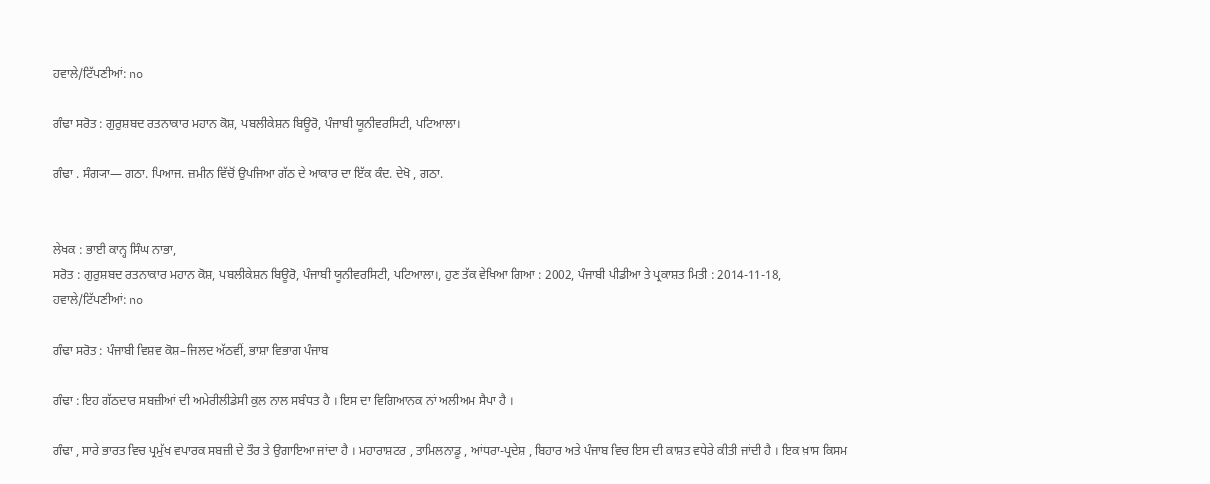ਹਵਾਲੇ/ਟਿੱਪਣੀਆਂ: no

ਗੰਢਾ ਸਰੋਤ : ਗੁਰੁਸ਼ਬਦ ਰਤਨਾਕਾਰ ਮਹਾਨ ਕੋਸ਼, ਪਬਲੀਕੇਸ਼ਨ ਬਿਊਰੋ, ਪੰਜਾਬੀ ਯੂਨੀਵਰਸਿਟੀ, ਪਟਿਆਲਾ।

ਗੰਢਾ . ਸੰਗ੍ਯਾ— ਗਠਾ. ਪਿਆਜ. ਜ਼ਮੀਨ ਵਿੱਚੋਂ ਉਪਜਿਆ ਗੱਠ ਦੇ ਆਕਾਰ ਦਾ ਇੱਕ ਕੰਦ. ਦੇਖੋ , ਗਠਾ.


ਲੇਖਕ : ਭਾਈ ਕਾਨ੍ਹ ਸਿੰਘ ਨਾਭਾ,
ਸਰੋਤ : ਗੁਰੁਸ਼ਬਦ ਰਤਨਾਕਾਰ ਮਹਾਨ ਕੋਸ਼, ਪਬਲੀਕੇਸ਼ਨ ਬਿਊਰੋ, ਪੰਜਾਬੀ ਯੂਨੀਵਰਸਿਟੀ, ਪਟਿਆਲਾ।, ਹੁਣ ਤੱਕ ਵੇਖਿਆ ਗਿਆ : 2002, ਪੰਜਾਬੀ ਪੀਡੀਆ ਤੇ ਪ੍ਰਕਾਸ਼ਤ ਮਿਤੀ : 2014-11-18, ਹਵਾਲੇ/ਟਿੱਪਣੀਆਂ: no

ਗੰਢਾ ਸਰੋਤ : ਪੰਜਾਬੀ ਵਿਸ਼ਵ ਕੋਸ਼–ਜਿਲਦ ਅੱਠਵੀਂ, ਭਾਸ਼ਾ ਵਿਭਾਗ ਪੰਜਾਬ

ਗੰਢਾ : ਇਹ ਗੱਠਦਾਰ ਸਬਜ਼ੀਆਂ ਦੀ ਅਮੇਰੀਲੀਡੇਸੀ ਕੁਲ ਨਾਲ ਸਬੰਧਤ ਹੈ । ਇਸ ਦਾ ਵਿਗਿਆਨਕ ਨਾਂ ਅਲੀਅਮ ਸੈਪਾ ਹੈ ।

ਗੰਢਾ , ਸਾਰੇ ਭਾਰਤ ਵਿਚ ਪ੍ਰਮੁੱਖ ਵਪਾਰਕ ਸਬਜ਼ੀ ਦੇ ਤੌਰ ਤੇ ਉਗਾਇਆ ਜਾਂਦਾ ਹੈ । ਮਹਾਰਾਸ਼ਟਰ , ਤਾਮਿਲਨਾਡੂ , ਆਂਧਰਾ-ਪ੍ਰਦੇਸ਼ , ਬਿਹਾਰ ਅਤੇ ਪੰਜਾਬ ਵਿਚ ਇਸ ਦੀ ਕਾਸ਼ਤ ਵਧੇਰੇ ਕੀਤੀ ਜਾਂਦੀ ਹੈ । ਇਕ ਖ਼ਾਸ ਕਿਸਮ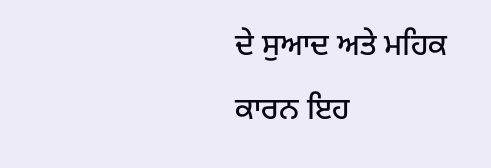ਦੇ ਸੁਆਦ ਅਤੇ ਮਹਿਕ ਕਾਰਨ ਇਹ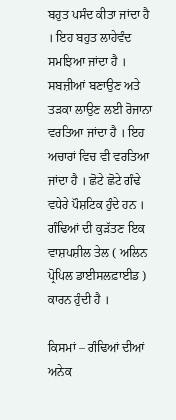ਬਹੁਤ ਪਸੰਦ ਕੀਤਾ ਜਾਂਦਾ ਹੈ । ਇਹ ਬਹੁਤ ਲਾਹੇਵੰਦ ਸਮਝਿਆ ਜਾਂਦਾ ਹੈ । ਸਬਜ਼ੀਆਂ ਬਣਾਉਣ ਅਤੇ ਤੜਕਾ ਲਾਉਣ ਲਈ ਰੋਜਾਨਾ ਵਰਤਿਆ ਜਾਂਦਾ ਹੈ । ਇਹ ਅਚਾਰਾਂ ਵਿਚ ਵੀ ਵਰਤਿਆ ਜਾਂਦਾ ਹੈ । ਛੋਟੇ ਛੋਟੇ ਗੰਢੇ ਵਧੇਰੇ ਪੌਸ਼ਟਿਕ ਹੁੰਦੇ ਹਨ । ਗੰਢਿਆਂ ਦੀ ਕੁੜੱਤਣ ਇਕ ਵਾਸ਼ਪਸ਼ੀਲ ਤੇਲ ( ਅਲਿਨ ਪ੍ਰੋਪਿਲ ਡਾਈਸਲਫ਼ਾਈਡ ) ਕਾਰਨ ਹੁੰਦੀ ਹੈ ।

ਕਿਸਮਾਂ – ਗੰਢਿਆਂ ਦੀਆਂ ਅਨੇਕ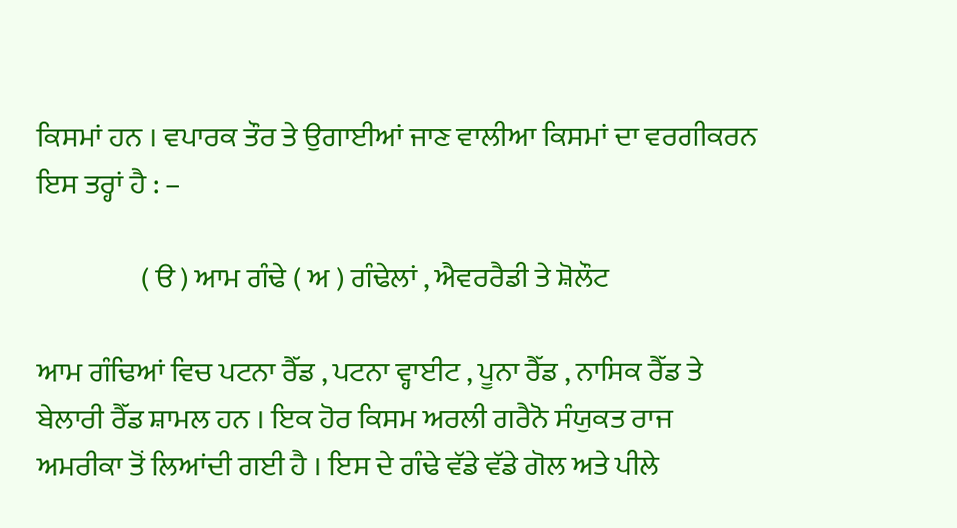ਕਿਸਮਾਂ ਹਨ । ਵਪਾਰਕ ਤੌਰ ਤੇ ਉਗਾਈਆਂ ਜਾਣ ਵਾਲੀਆ ਕਿਸਮਾਂ ਦਾ ਵਰਗੀਕਰਨ ਇਸ ਤਰ੍ਹਾਂ ਹੈ : –

                  ( ੳ ) ਆਮ ਗੰਢੇ ( ਅ ) ਗੰਢੇਲਾਂ , ਐਵਰਰੈਡੀ ਤੇ ਸ਼ੋਲੌਟ

ਆਮ ਗੰਢਿਆਂ ਵਿਚ ਪਟਨਾ ਰੈੱਡ , ਪਟਨਾ ਵ੍ਹਾਈਟ , ਪੂਨਾ ਰੈੱਡ , ਨਾਸਿਕ ਰੈੱਡ ਤੇ ਬੇਲਾਰੀ ਰੈੱਡ ਸ਼ਾਮਲ ਹਨ । ਇਕ ਹੋਰ ਕਿਸਮ ਅਰਲੀ ਗਰੈਨੋ ਸੰਯੁਕਤ ਰਾਜ ਅਮਰੀਕਾ ਤੋਂ ਲਿਆਂਦੀ ਗਈ ਹੈ । ਇਸ ਦੇ ਗੰਢੇ ਵੱਡੇ ਵੱਡੇ ਗੋਲ ਅਤੇ ਪੀਲੇ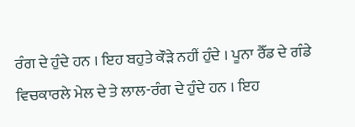ਰੰਗ ਦੇ ਹੁੰਦੇ ਹਨ । ਇਹ ਬਹੁਤੇ ਕੌੜੇ ਨਹੀਂ ਹੁੰਦੇ । ਪੂਨਾ ਰੈੱਡ ਦੇ ਗੰਡੇ ਵਿਚਕਾਰਲੇ ਮੇਲ ਦੇ ਤੇ ਲਾਲ-ਰੰਗ ਦੇ ਹੁੰਦੇ ਹਨ । ਇਹ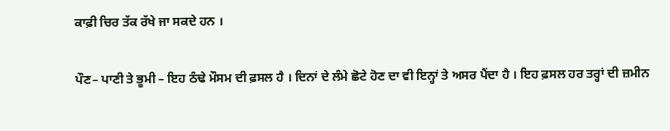ਕਾਫ਼ੀ ਚਿਰ ਤੱਕ ਰੱਖੇ ਜਾ ਸਕਦੇ ਹਨ ।

ਪੌਣ– ਪਾਣੀ ਤੇ ਭੂਮੀ – ਇਹ ਠੰਢੇ ਮੌਸਮ ਦੀ ਫ਼ਸਲ ਹੈ । ਦਿਨਾਂ ਦੇ ਲੰਮੇ ਛੋਟੇ ਹੋਣ ਦਾ ਵੀ ਇਨ੍ਹਾਂ ਤੇ ਅਸਰ ਪੈਂਦਾ ਹੈ । ਇਹ ਫ਼ਸਲ ਹਰ ਤਰ੍ਹਾਂ ਦੀ ਜ਼ਮੀਨ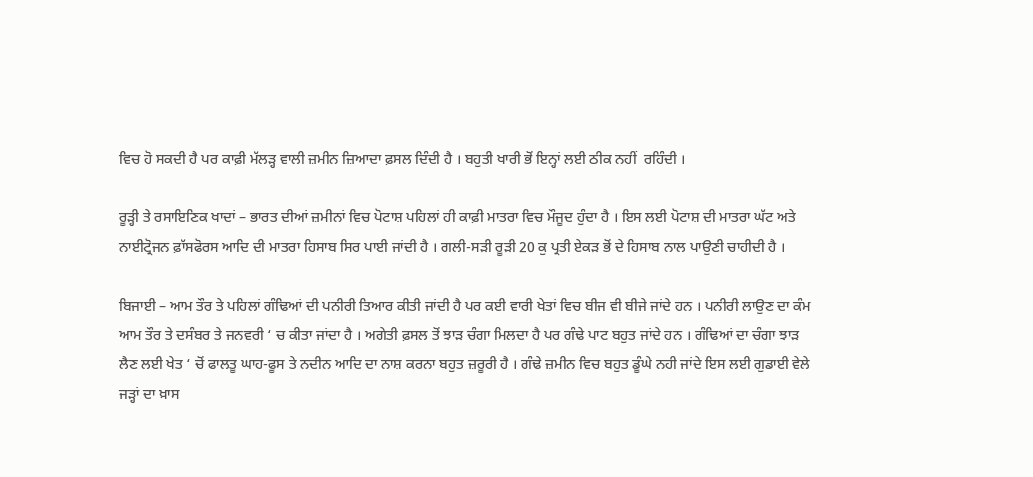ਵਿਚ ਹੋ ਸਕਦੀ ਹੈ ਪਰ ਕਾਫ਼ੀ ਮੱਲੜ੍ਹ ਵਾਲੀ ਜ਼ਮੀਨ ਜ਼ਿਆਦਾ ਫ਼ਸਲ ਦਿੰਦੀ ਹੈ । ਬਹੁਤੀ ਖਾਰੀ ਭੋਂ ਇਨ੍ਹਾਂ ਲਈ ਠੀਕ ਨਹੀਂ  ਰਹਿੰਦੀ ।

ਰੂੜ੍ਹੀ ਤੇ ਰਸਾਇਣਿਕ ਖਾਦਾਂ – ਭਾਰਤ ਦੀਆਂ ਜ਼ਮੀਨਾਂ ਵਿਚ ਪੋਟਾਸ਼ ਪਹਿਲਾਂ ਹੀ ਕਾਫ਼ੀ ਮਾਤਰਾ ਵਿਚ ਮੌਜੂਦ ਹੁੰਦਾ ਹੈ । ਇਸ ਲਈ ਪੋਟਾਸ਼ ਦੀ ਮਾਤਰਾ ਘੱਟ ਅਤੇ ਨਾਈਟ੍ਰੋਜਨ ਫ਼ਾੱਸਫੋਰਸ ਆਦਿ ਦੀ ਮਾਤਰਾ ਹਿਸਾਬ ਸਿਰ ਪਾਈ ਜਾਂਦੀ ਹੈ । ਗਲੀ-ਸੜੀ ਰੂੜੀ 20 ਕੁ ਪ੍ਰਤੀ ਏਕੜ ਭੋਂ ਦੇ ਹਿਸਾਬ ਨਾਲ ਪਾਉਣੀ ਚਾਹੀਦੀ ਹੈ ।

ਬਿਜਾਈ – ਆਮ ਤੌਰ ਤੇ ਪਹਿਲਾਂ ਗੰਢਿਆਂ ਦੀ ਪਨੀਰੀ ਤਿਆਰ ਕੀਤੀ ਜਾਂਦੀ ਹੈ ਪਰ ਕਈ ਵਾਰੀ ਖੇਤਾਂ ਵਿਚ ਬੀਜ ਵੀ ਬੀਜੇ ਜਾਂਦੇ ਹਨ । ਪਨੀਰੀ ਲਾਉਣ ਦਾ ਕੰਮ ਆਮ ਤੌਰ ਤੇ ਦਸੰਬਰ ਤੇ ਜਨਵਰੀ ‘ ਚ ਕੀਤਾ ਜਾਂਦਾ ਹੈ । ਅਗੇਤੀ ਫ਼ਸਲ ਤੋਂ ਝਾੜ ਚੰਗਾ ਮਿਲਦਾ ਹੈ ਪਰ ਗੰਢੇ ਪਾਟ ਬਹੁਤ ਜਾਂਦੇ ਹਨ । ਗੰਢਿਆਂ ਦਾ ਚੰਗਾ ਝਾੜ ਲੈਣ ਲਈ ਖੇਤ ‘ ਚੋਂ ਫਾਲਤੂ ਘਾਹ-ਫੂਸ ਤੇ ਨਦੀਨ ਆਦਿ ਦਾ ਨਾਸ਼ ਕਰਨਾ ਬਹੁਤ ਜ਼ਰੂਰੀ ਹੈ । ਗੰਢੇ ਜ਼ਮੀਨ ਵਿਚ ਬਹੁਤ ਡੂੰਘੇ ਨਹੀ ਜਾਂਦੇ ਇਸ ਲਈ ਗੁਡਾਈ ਵੇਲੇ ਜੜ੍ਹਾਂ ਦਾ ਖ਼ਾਸ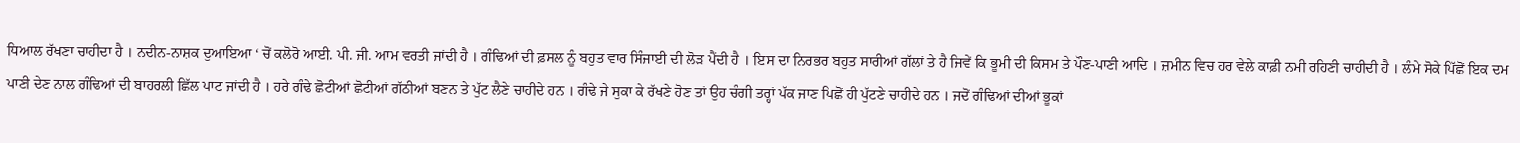ਧਿਆਲ ਰੱਖਣਾ ਚਾਹੀਦਾ ਹੈ । ਨਦੀਨ-ਨਾਸ਼ਕ ਦੁਆਇਆ ‘ ਚੋਂ ਕਲੋਰੋ ਆਈ. ਪੀ. ਜੀ. ਆਮ ਵਰਤੀ ਜਾਂਦੀ ਹੈ । ਗੰਢਿਆਂ ਦੀ ਫ਼ਸਲ ਨੂੰ ਬਹੁਤ ਵਾਰ ਸਿੰਜਾਈ ਦੀ ਲੋੜ ਪੈਂਦੀ ਹੈ । ਇਸ ਦਾ ਨਿਰਭਰ ਬਹੁਤ ਸਾਰੀਆਂ ਗੱਲਾਂ ਤੇ ਹੈ ਜਿਵੇਂ ਕਿ ਭੂਮੀ ਦੀ ਕਿਸਮ ਤੇ ਪੌਣ-ਪਾਣੀ ਆਦਿ । ਜ਼ਮੀਨ ਵਿਚ ਹਰ ਵੇਲੇ ਕਾਫ਼ੀ ਨਮੀ ਰਹਿਣੀ ਚਾਹੀਦੀ ਹੈ । ਲੰਮੇ ਸੋਕੇ ਪਿੱਛੋਂ ਇਕ ਦਮ ਪਾਣੀ ਦੇਣ ਨਾਲ ਗੰਢਿਆਂ ਦੀ ਬਾਹਰਲੀ ਛਿੱਲ ਪਾਟ ਜਾਂਦੀ ਹੈ । ਹਰੇ ਗੰਢੇ ਛੋਟੀਆਂ ਛੋਟੀਆਂ ਗੱਠੀਆਂ ਬਣਨ ਤੇ ਪੁੱਟ ਲੈਣੇ ਚਾਹੀਦੇ ਹਨ । ਗੰਢੇ ਜੇ ਸੁਕਾ ਕੇ ਰੱਖਣੇ ਹੋਣ ਤਾਂ ਉਹ ਚੰਗੀ ਤਰ੍ਹਾਂ ਪੱਕ ਜਾਣ ਪਿਛੋਂ ਹੀ ਪੁੱਟਣੇ ਚਾਹੀਦੇ ਹਨ । ਜਦੋਂ ਗੰਢਿਆਂ ਦੀਆਂ ਭੂਕਾਂ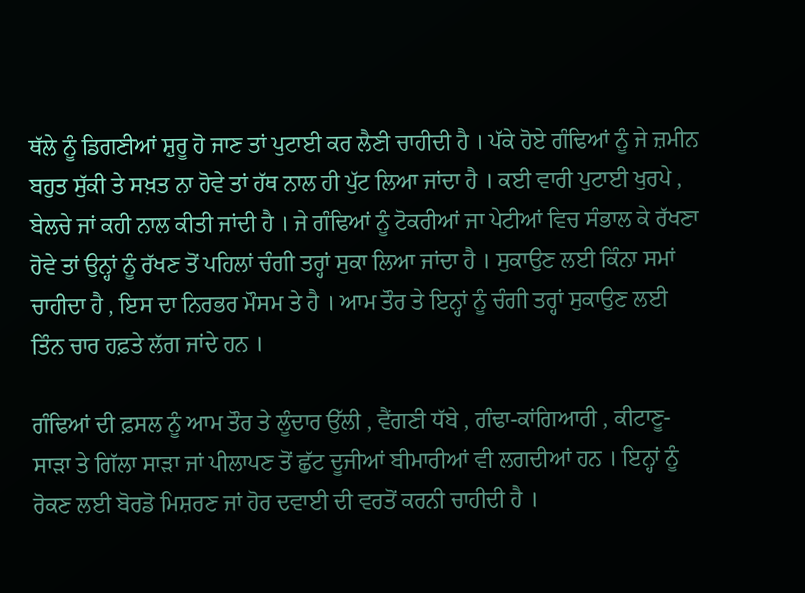ਥੱਲੇ ਨੂੰ ਡਿਗਣੀਆਂ ਸ਼ੁਰੂ ਹੋ ਜਾਣ ਤਾਂ ਪੁਟਾਈ ਕਰ ਲੈਣੀ ਚਾਹੀਦੀ ਹੈ । ਪੱਕੇ ਹੋਏ ਗੰਢਿਆਂ ਨੂੰ ਜੇ ਜ਼ਮੀਨ ਬਹੁਤ ਸੁੱਕੀ ਤੇ ਸਖ਼ਤ ਨਾ ਹੋਵੇ ਤਾਂ ਹੱਥ ਨਾਲ ਹੀ ਪੁੱਟ ਲਿਆ ਜਾਂਦਾ ਹੈ । ਕਈ ਵਾਰੀ ਪੁਟਾਈ ਖੁਰਪੇ , ਬੇਲਚੇ ਜਾਂ ਕਹੀ ਨਾਲ ਕੀਤੀ ਜਾਂਦੀ ਹੈ । ਜੇ ਗੰਢਿਆਂ ਨੂੰ ਟੋਕਰੀਆਂ ਜਾ ਪੇਟੀਆਂ ਵਿਚ ਸੰਭਾਲ ਕੇ ਰੱਖਣਾ ਹੋਵੇ ਤਾਂ ਉਨ੍ਹਾਂ ਨੂੰ ਰੱਖਣ ਤੋਂ ਪਹਿਲਾਂ ਚੰਗੀ ਤਰ੍ਹਾਂ ਸੁਕਾ ਲਿਆ ਜਾਂਦਾ ਹੈ । ਸੁਕਾਉਣ ਲਈ ਕਿੰਨਾ ਸਮਾਂ ਚਾਹੀਦਾ ਹੈ , ਇਸ ਦਾ ਨਿਰਭਰ ਮੌਸਮ ਤੇ ਹੈ । ਆਮ ਤੌਰ ਤੇ ਇਨ੍ਹਾਂ ਨੂੰ ਚੰਗੀ ਤਰ੍ਹਾਂ ਸੁਕਾਉਣ ਲਈ ਤਿੰਨ ਚਾਰ ਹਫ਼ਤੇ ਲੱਗ ਜਾਂਦੇ ਹਨ ।

ਗੰਢਿਆਂ ਦੀ ਫ਼ਸਲ ਨੂੰ ਆਮ ਤੌਰ ਤੇ ਲੂੰਦਾਰ ਉੱਲੀ , ਵੈਂਗਣੀ ਧੱਬੇ , ਗੰਢਾ-ਕਾਂਗਿਆਰੀ , ਕੀਟਾਣੂ-ਸਾੜਾ ਤੇ ਗਿੱਲਾ ਸਾੜਾ ਜਾਂ ਪੀਲਾਪਣ ਤੋਂ ਛੁੱਟ ਦੂਜੀਆਂ ਬੀਮਾਰੀਆਂ ਵੀ ਲਗਦੀਆਂ ਹਨ । ਇਨ੍ਹਾਂ ਨੂੰ ਰੋਕਣ ਲਈ ਬੋਰਡੋ ਮਿਸ਼ਰਣ ਜਾਂ ਹੋਰ ਦਵਾਈ ਦੀ ਵਰਤੋਂ ਕਰਨੀ ਚਾਹੀਦੀ ਹੈ ।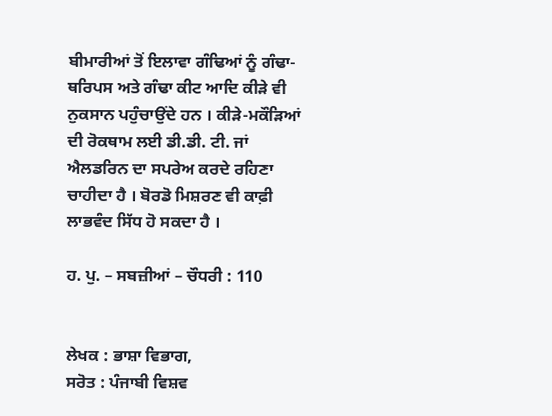ਬੀਮਾਰੀਆਂ ਤੋਂ ਇਲਾਵਾ ਗੰਢਿਆਂ ਨੂੰ ਗੰਢਾ-ਥਰਿਪਸ ਅਤੇ ਗੰਢਾ ਕੀਟ ਆਦਿ ਕੀੜੇ ਵੀ ਨੁਕਸਾਨ ਪਹੁੰਚਾਉਂਦੇ ਹਨ । ਕੀੜੇ-ਮਕੌੜਿਆਂ ਦੀ ਰੋਕਥਾਮ ਲਈ ਡੀ.ਡੀ. ਟੀ. ਜਾਂ ਐਲਡਰਿਨ ਦਾ ਸਪਰੇਅ ਕਰਦੇ ਰਹਿਣਾ ਚਾਹੀਦਾ ਹੈ । ਬੋਰਡੋ ਮਿਸ਼ਰਣ ਵੀ ਕਾਫ਼ੀ ਲਾਭਵੰਦ ਸਿੱਧ ਹੋ ਸਕਦਾ ਹੈ ।

ਹ. ਪੁ. – ਸਬਜ਼ੀਆਂ – ਚੌਧਰੀ : 110


ਲੇਖਕ : ਭਾਸ਼ਾ ਵਿਭਾਗ,
ਸਰੋਤ : ਪੰਜਾਬੀ ਵਿਸ਼ਵ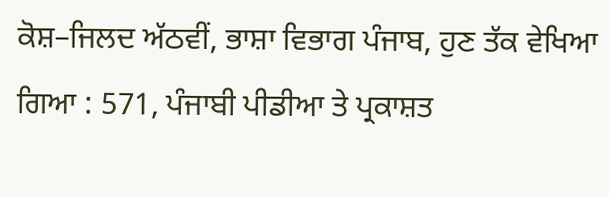ਕੋਸ਼–ਜਿਲਦ ਅੱਠਵੀਂ, ਭਾਸ਼ਾ ਵਿਭਾਗ ਪੰਜਾਬ, ਹੁਣ ਤੱਕ ਵੇਖਿਆ ਗਿਆ : 571, ਪੰਜਾਬੀ ਪੀਡੀਆ ਤੇ ਪ੍ਰਕਾਸ਼ਤ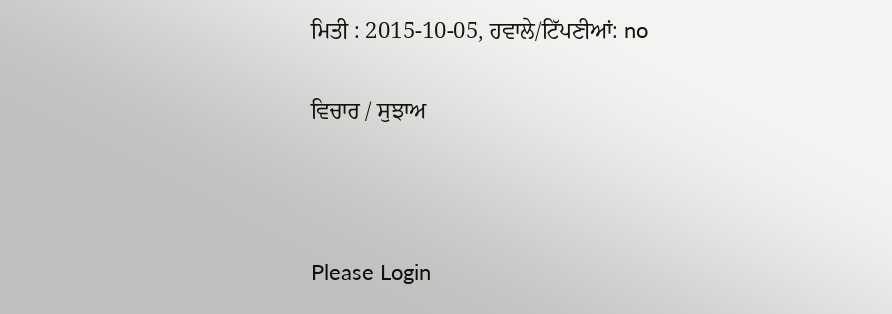ਮਿਤੀ : 2015-10-05, ਹਵਾਲੇ/ਟਿੱਪਣੀਆਂ: no

ਵਿਚਾਰ / ਸੁਝਾਅ



Please Login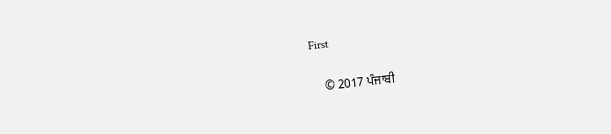First


    © 2017 ਪੰਜਾਬੀ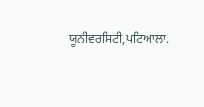ਯੂਨੀਵਰਸਿਟੀ,ਪਟਿਆਲਾ.